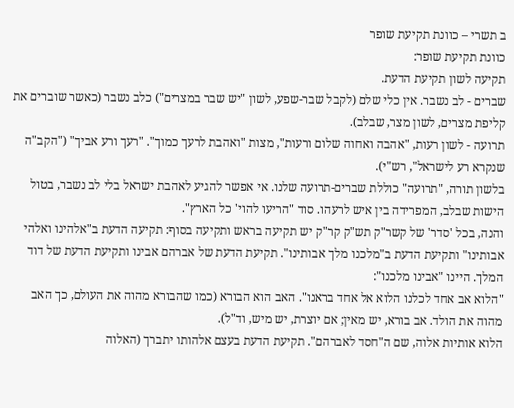ב תשרי – כוונת תקיעת שופר
כוונת תקיעת שופר:
תקיעה לשון תקיעת הדעת.
שברים - לב נשבר. אין כלי שלם (לקבל שבר-שפע, לשון "יש שבר במצרים") כלב נשבר (כאשר שוברים את קליפת מצרים, לשון מצר, שבלב).
תרועה - לשון רעות, "אהבה ואחוה שלום ורעות", מצות "ואהבת לרעך כמוך". "רעך ורע אביך" ("הקב"ה שנקרא רע לישראל", רש"י).
בלשון תורה, "תרועה" כוללת שברים-תרועה שלנו. אי אפשר להגיע לאהבת ישראל בלי לב נשבר, בטול הישות שבלב, המפרידה בין איש לרעהו. סוד "הריעו להוי' כל הארץ".
והנה, בכל 'סדר' של קשר"ק תש"ק קר"ק יש תקיעה בראש ותקיעה בסוף: תקיעה הדעת ב"אלהינו ואלהי אבותינו" ותקיעת הדעת ב"מלכנו מלך אבותינו". תקיעת הדעת של אברהם אבינו ותקיעת הדעת של דוד המלך. היינו "אבינו מלכנו":
"הלוא אב אחד לכלנו הלוא אל אחד בראנו". האב הוא הבורא (כמו שהבורא מהוה את העולם, כך האב מהוה את הולד. אב בורא, יש מאין; אם יוצרת, יש מיש, וד"ל).
הלוא אותיות אלוה, שם ה"חסד לאברהם". תקיעת הדעת בעצם אלהותו יתברך (האלוה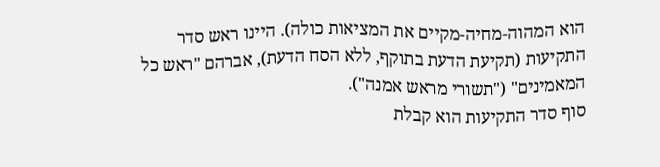הוא המהוה-מחיה-מקיים את המציאות כולה). היינו ראש סדר התקיעות (תקיעת הדעת בתוקף, ללא הסח הדעת), אברהם "ראש כל המאמינים" ("תשורי מראש אמנה").
סוף סדר התקיעות הוא קבלת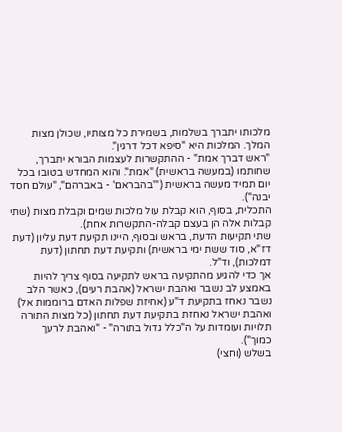מלכותו יתברך בשלמות, בשמירת כל מצותיו, שכולן מצות המלך. המלכות היא "סיפא דכל דרגין".
"ראש דברך אמת" - ההתקשרות לעצמות הבורא יתברך, שחותמו (במעשה בראשית) "אמת". והוא המחדש בטובו בכל יום תמיד מעשה בראשית ("'בהבראם' - באברהם", "עולם חסד יבנה").
התכלית, בסוף, הוא קבלת עול מלכות שמים וקבלת מצות (שתי קבלות אלה הן בעצם קבלה-התקשרות אחת).
שתי תקיעות הדעת, בראש ובסוף, היינו תקיעת דעת עליון (דעת דז"א, סוד ששת ימי בראשית) ותקיעת דעת תחתון (דעת דמלכות), וד"ל.
אך כדי להגיע מהתקיעה בראש לתקיעה בסוף צריך להיות באמצע לב נשבר ואהבת ישראל (אהבת רעים), כאשר הלב נשבר נאחז בתקיעת ד"ע (אחיזת שפלות האדם ברוממות אל) ואהבת ישראל נאחזת בתקיעת דעת תחתון (כל מצות התורה תלויות ועומדות על ה"כלל גדול בתורה" - "ואהבת לרעך כמוך").
בשלש (וחצי)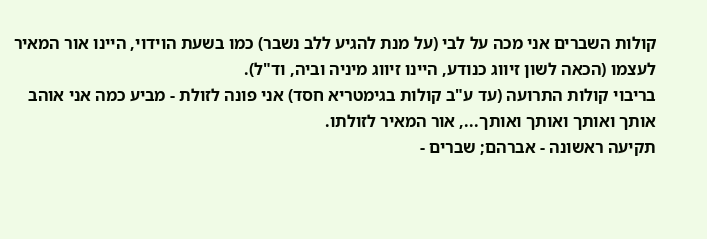קולות השברים אני מכה על לבי (על מנת להגיע ללב נשבר) כמו בשעת הוידוי, היינו אור המאיר לעצמו (הכאה לשון זיווג כנודע, היינו זיווג מיניה וביה, וד"ל).
בריבוי קולות התרועה (עד ע"ב קולות בגימטריא חסד) אני פונה לזולת - מביע כמה אני אוהב אותך ואותך ואותך ואותך..., אור המאיר לזולתו.
תקיעה ראשונה - אברהם; שברים -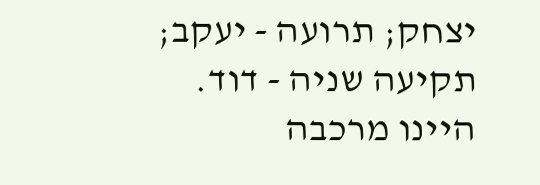יצחק; תרועה - יעקב; תקיעה שניה - דוד. היינו מרכבה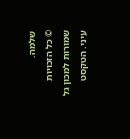שלמה.
© כל הזכויות שמורות למכון גל עיני. הטקסט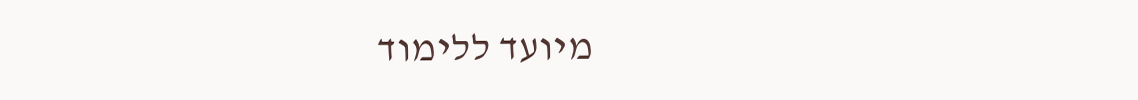מיועד ללימוד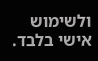ולשימוש אישי בלבד.